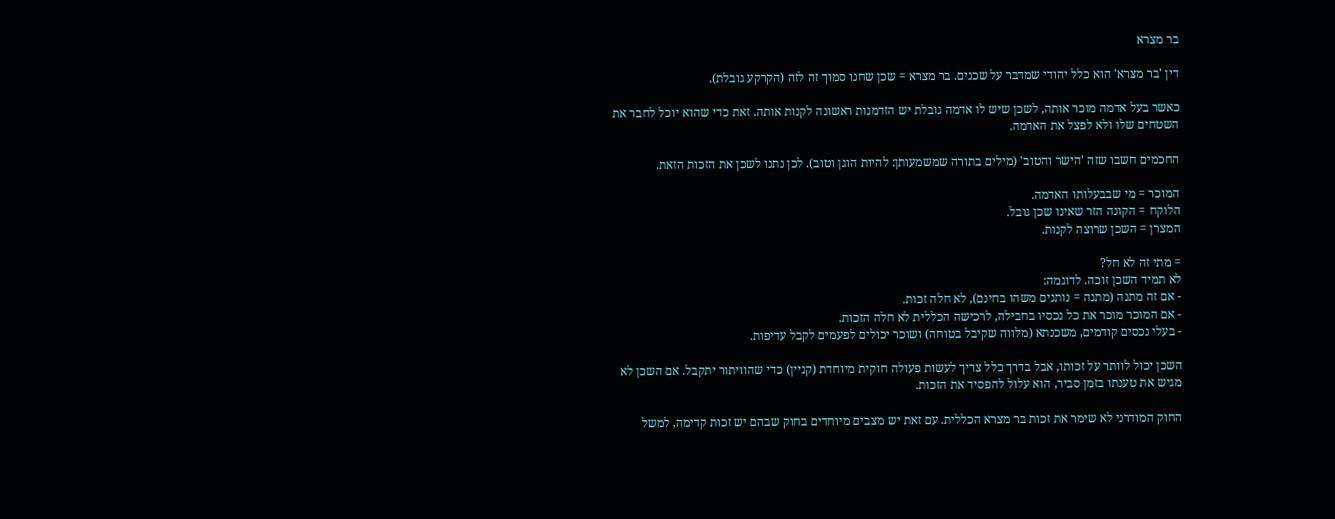בר מצרא

דין 'בר מצרא' הוא כלל יהודי שמדבר על שכנים. בר מצרא = שכן שחנו סמוך זה לזה (הקרקע גובלת).

כאשר בעל אדמה מוכר אותה, לשכן שיש לו אדמה גובלת יש הזדמנות ראשונה לקנות אותה. זאת כדי שהוא יוכל לחבר את השטחים שלו ולא לפצל את האדמה.

החכמים חשבו שזה 'הישר והטוב' (מילים בתורה שמשמעותן: להיות הוגן וטוב). לכן נתנו לשכן את הזכות הזאת.

המוכר = מי שבבעלותו האדמה.
הלוקח = הקונה הזר שאינו שכן גובל.
המצרן = השכן שרוצה לקנות.

= מתי זה לא חל?
לא תמיד השכן זוכה. לדוגמה:
- אם זה מתנה (מתנה = נותנים משהו בחינם), לא חלה זכות.
- אם המוכר מוכר את כל נכסיו בחבילה, לרכישה הכללית לא חלה הזכות.
- בעלי נכסים קודמים, משכנתא (מלווה שקיבל בטוחה) ושוכר יכולים לפעמים לקבל עדיפות.

השכן יכול לוותר על זכותו, אבל בדרך כלל צריך לעשות פעולה חוקית מיוחדת (קניין) כדי שהוויתור יתקבל. אם השכן לא מגיש את טענתו בזמן סביר, הוא עלול להפסיד את הזכות.

החוק המודרני לא שימר את זכות בר מצרא הכללית. עם זאת יש מצבים מיוחדים בחוק שבהם יש זכות קדימה, למשל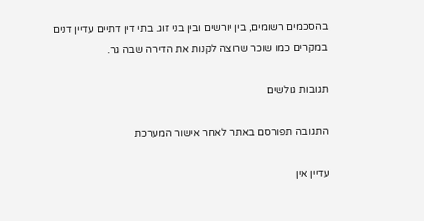בהסכמים רשומים, בין יורשים ובין בני זוג. בתי דין דתיים עדיין דנים במקרים כמו שוכר שרוצה לקנות את הדירה שבה גר.

תגובות גולשים

התגובה תפורסם באתר לאחר אישור המערכת

עדיין אין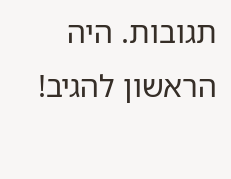תגובות. היה הראשון להגיב!